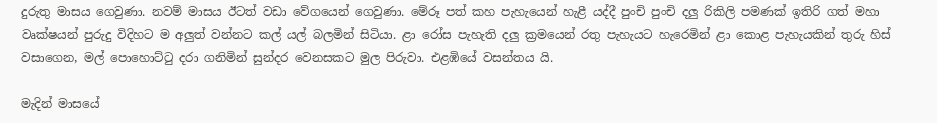දුරුතු මාසය ගෙවුණා. නවම් මාසය ඊටත් වඩා වේගයෙන් ගෙවුණා. මේරූ පත් කහ පැහැයෙන් හැළී යද්දී පුංචි පුංචි දලු රිකිලි පමණක් ඉතිරි ගත් මහා වෘක්ෂයන් පුරුදු විදිහට ම අලුත් වන්නට කල් යල් බලමින් සිටියා. ළා රෝස පැහැති දලු ක්‍රමයෙන් රතු පැහැයට හැරෙමින් ළා කොළ පැහැයකින් තුරු හිස් වසාගෙන, මල් පොහොට්ටු දරා ගනිමින් සුන්දර වෙනසකට මුල පිරුවා. එළඹියේ වසන්තය යි.

මැදින් මාසයේ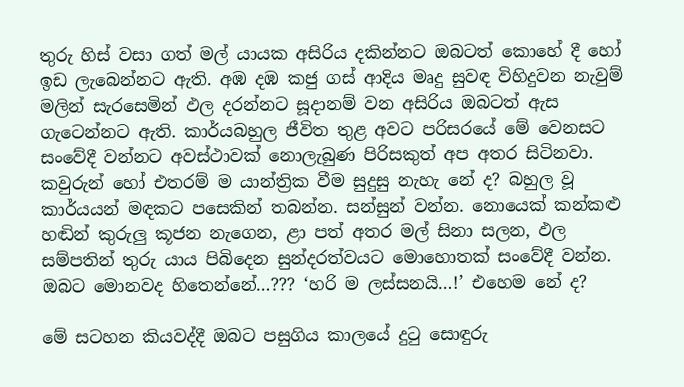තුරු හිස් වසා ගත් මල් යායක අසිරිය දකින්නට ඔබටත් කොහේ දී හෝ ඉඩ ලැබෙන්නට ඇති. අඹ දඹ කජු ගස් ආදිය මෘදු සුවඳ විහිදුවන නැවුම් මලින් සැරසෙමින් ඵල දරන්නට සූදානම් වන අසිරිය ඔබටත් ඇස ගැටෙන්නට ඇති. කාර්යබහුල ජීවිත තුළ අවට පරිසරයේ මේ වෙනසට සංවේදී වන්නට අවස්ථාවක් නොලැබුණ පිරිසකුත් අප අතර සිටිනවා. කවුරුන් හෝ එතරම් ම යාන්ත්‍රික වීම සුදුසු නැහැ නේ ද? බහුල වූ කාර්යයන් මඳකට පසෙකින් තබන්න. සන්සුන් වන්න. නොයෙක් කන්කළු හඬින් කුරුලු කූජන නැගෙන, ළා පත් අතර මල් සිනා සලන, ඵල සම්පතින් තුරු යාය පිබිදෙන සුන්දරත්වයට මොහොතක් සංවේදී වන්න. ඔබට මොනවද හිතෙන්නේ…??? ‘හරි ම ලස්සනයි…!’ එහෙම නේ ද?

මේ සටහන කියවද්දී ඔබට පසුගිය කාලයේ දුටු සොඳුරු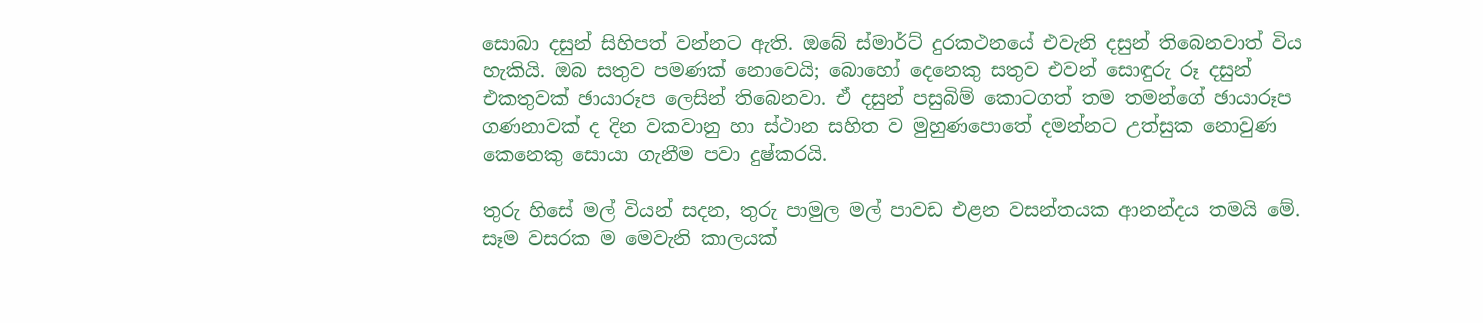සොබා දසුන් සිහිපත් වන්නට ඇති. ඔබේ ස්මාර්ට් දුරකථනයේ එවැනි දසුන් තිබෙනවාත් විය හැකියි. ඔබ සතුව පමණක් නොවෙයි; බොහෝ දෙනෙකු සතුව එවන් සොඳුරු රූ දසුන් එකතුවක් ඡායාරූප ලෙසින් තිබෙනවා. ඒ දසුන් පසුබිම් කොටගත් තම තමන්ගේ ඡායාරූප ගණනාවක් ද දින වකවානු හා ස්ථාන සහිත ව මුහුණපොතේ දමන්නට උත්සුක නොවුණ කෙනෙකු සොයා ගැනීම පවා දුෂ්කරයි.

තුරු හිසේ මල් වියන් සදන, තුරු පාමුල මල් පාවඩ එළන වසන්තයක ආනන්දය තමයි මේ. සෑම වසරක ම මෙවැනි කාලයක්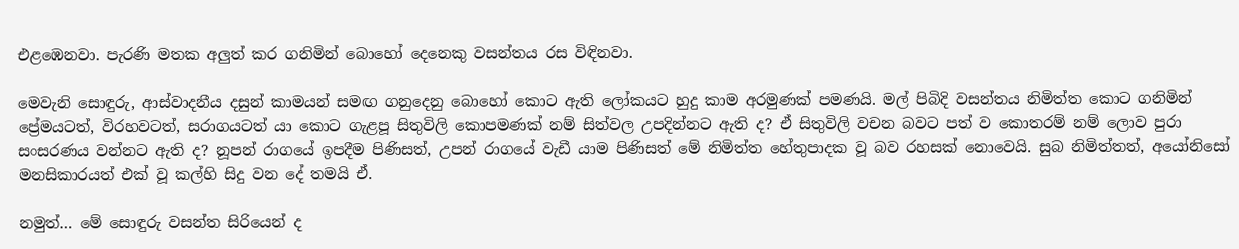එළඹෙනවා. පැරණි මතක අලුත් කර ගනිමින් බොහෝ දෙනෙකු වසන්තය රස විඳිනවා.

මෙවැනි සොඳුරු, ආස්වාදනීය දසුන් කාමයන් සමඟ ගනුදෙනු බොහෝ කොට ඇති ලෝකයට හුදු කාම අරමුණක් පමණයි. මල් පිබිදි වසන්තය නිමිත්ත කොට ගනිමින් ප්‍රේමයටත්, විරහවටත්, සරාගයටත් යා කොට ගැළපූ සිතුවිලි කොපමණක් නම් සිත්වල උපදින්නට ඇති ද? ඒ සිතුවිලි වචන බවට පත් ව කොතරම් නම් ලොව පුරා සංසරණය වන්නට ඇති ද? නූපන් රාගයේ ඉපදීම පිණිසත්, උපන් රාගයේ වැඩී යාම පිණිසත් මේ නිමිත්ත හේතුපාදක වූ බව රහසක් නොවෙයි. සුබ නිමිත්තත්, අයෝනිසෝ මනසිකාරයත් එක් වූ කල්හි සිදු වන දේ තමයි ඒ.

නමුත්… මේ සොඳුරු වසන්ත සිරියෙන් ද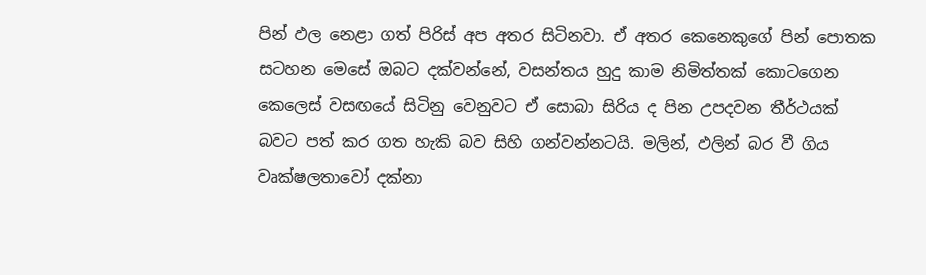පින් ඵල නෙළා ගත් පිරිස් අප අතර සිටිනවා. ඒ අතර කෙනෙකුගේ පින් පොතක සටහන මෙසේ ඔබට දක්වන්නේ, වසන්තය හුදු කාම නිමිත්තක් කොටගෙන කෙලෙස් වසඟයේ සිටිනු වෙනුවට ඒ සොබා සිරිය ද පින උපදවන තීර්ථයක් බවට පත් කර ගත හැකි බව සිහි ගන්වන්නටයි. මලින්, ඵලින් බර වී ගිය වෘක්ෂලතාවෝ දක්නා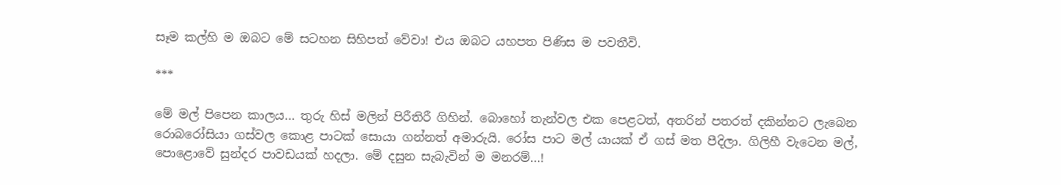සෑම කල්හි ම ඔබට මේ සටහන සිහිපත් වේවා! එය ඔබට යහපත පිණිස ම පවතීවි.

***

මේ මල් පිපෙන කාලය… තුරු හිස් මලින් පිරීතිරී ගිහින්. බොහෝ තැන්වල එක පෙළටත්, අතරින් පතරත් දකින්නට ලැබෙන රොබරෝසියා ගස්වල කොළ පාටක් සොයා ගන්නත් අමාරුයි. රෝස පාට මල් යායක් ඒ ගස් මත පීදිලා. ගිලිහී වැටෙන මල්, පොළොවේ සුන්දර පාවඩයක් හදලා. මේ දසුන සැබැවින් ම මනරම්…!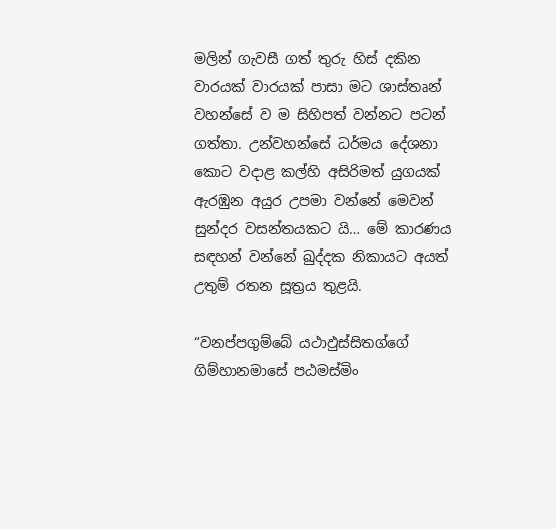මලින් ගැවසී ගත් තුරු හිස් දකින වාරයක් වාරයක් පාසා මට ශාස්තෘන් වහන්සේ ව ම සිහිපත් වන්නට පටන් ගත්තා. උන්වහන්සේ ධර්මය දේශනා කොට වදාළ කල්හි අසිරිමත් යුගයක් ඇරඹුන අයුර උපමා වන්නේ මෙවන් සුන්දර වසන්තයකට යි… මේ කාරණය සඳහන් වන්නේ ඛුද්දක නිකායට අයත් උතුම් රතන සූත්‍රය තුළයි.

“වනප්පගුම්බේ යථාඵුස්සිතග්ගේ
ගිම්හානමාසේ පඨමස්මිං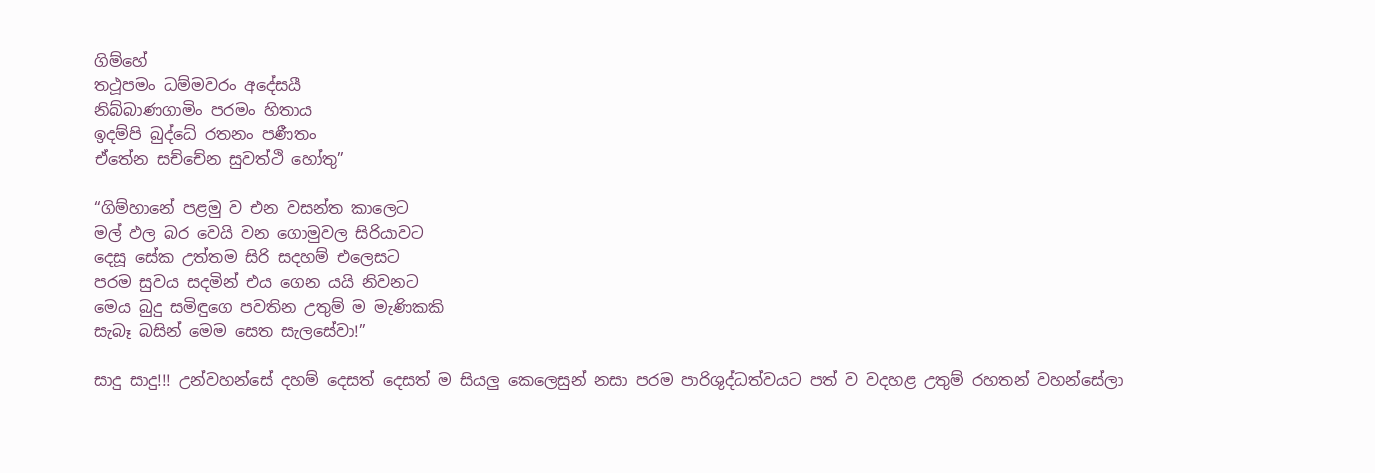ගිම්හේ
තථූපමං ධම්මවරං අදේසයී
නිබ්බාණගාමිං පරමං හිතාය
ඉදම්පි බුද්ධේ රතනං පණීතං
ඒතේන සච්චේන සුවත්ථි හෝතු”

“ගිම්හානේ පළමු ව එන වසන්ත කාලෙට
මල් ඵල බර වෙයි වන ගොමුවල සිරියාවට
දෙසූ සේක උත්තම සිරි සදහම් එලෙසට
පරම සුවය සදමින් එය ගෙන යයි නිවනට
මෙය බුදු සමිඳුගෙ පවතින උතුම් ම මැණිකකි
සැබෑ බසින් මෙම සෙත සැලසේවා!”

සාදු සාදු!!! උන්වහන්සේ දහම් දෙසත් දෙසත් ම සියලු කෙලෙසුන් නසා පරම පාරිශුද්ධත්වයට පත් ව වදහළ උතුම් රහතන් වහන්සේලා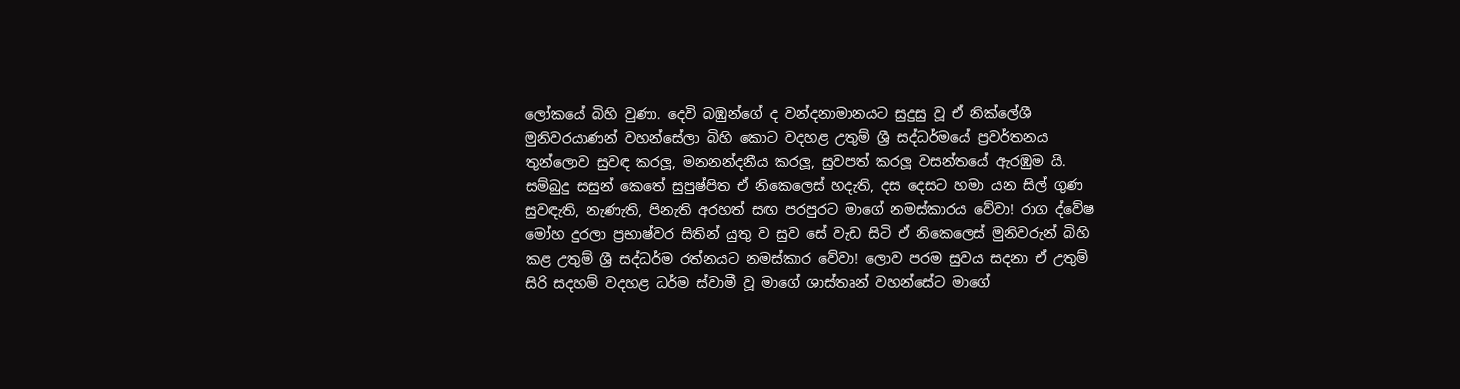ලෝකයේ බිහි වුණා. දෙවි බඹුන්ගේ ද වන්දනාමානයට සුදුසු වූ ඒ නික්ලේශී මුනිවරයාණන් වහන්සේලා බිහි කොට වදහළ උතුම් ශ්‍රී සද්ධර්මයේ ප්‍රවර්තනය තුන්ලොව සුවඳ කරලූ, මනනන්දනීය කරලූ, සුවපත් කරලූ වසන්තයේ ඇරඹුම යි. සම්බුදු සසුන් කෙතේ සුපුෂ්පිත ඒ නිකෙලෙස් හදැති, දස දෙසට හමා යන සිල් ගුණ සුවඳැති, නැණැති, පිනැති අරහත් සඟ පරපුරට මාගේ නමස්කාරය වේවා! රාග ද්වේෂ මෝහ දුරලා ප්‍රභාෂ්වර සිතින් යුතු ව සුව සේ වැඩ සිටි ඒ නිකෙලෙස් මුනිවරුන් බිහි කළ උතුම් ශ්‍රී සද්ධර්ම රත්නයට නමස්කාර වේවා! ලොව පරම සුවය සදනා ඒ උතුම් සිරි සදහම් වදහළ ධර්ම ස්වාමී වූ මාගේ ශාස්තෘන් වහන්සේට මාගේ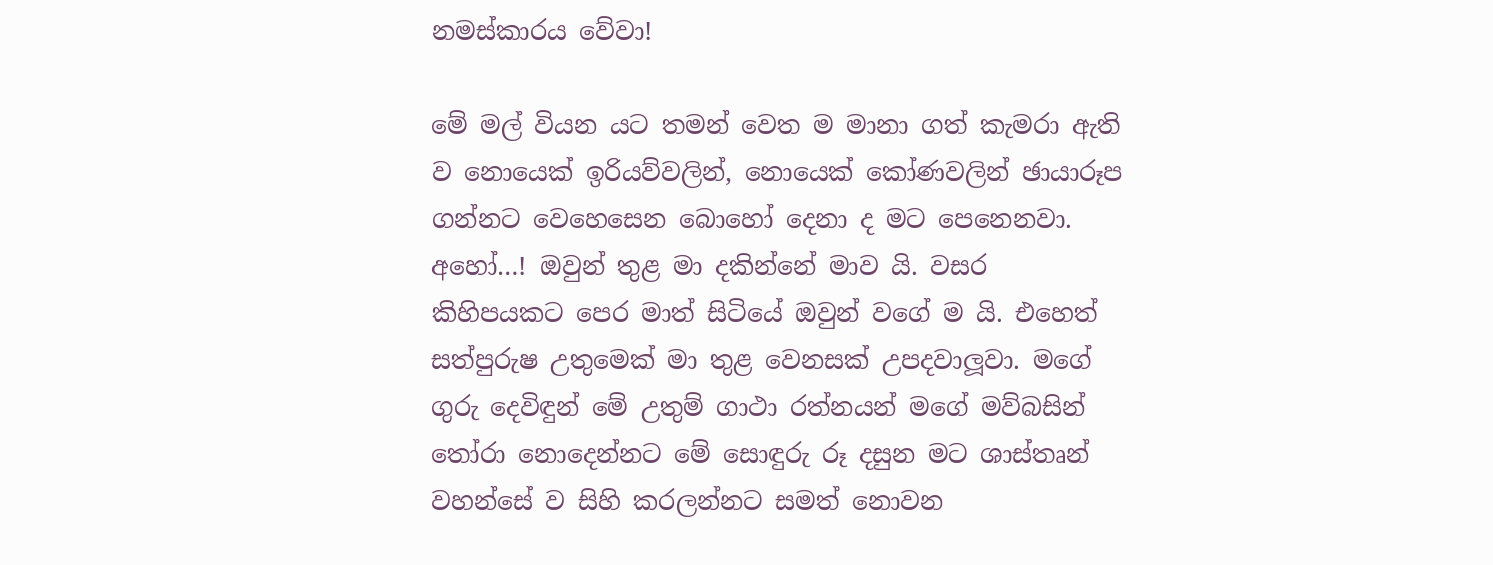නමස්කාරය වේවා!

මේ මල් වියන යට තමන් වෙත ම මානා ගත් කැමරා ඇති ව නොයෙක් ඉරියව්වලින්, නොයෙක් කෝණවලින් ඡායාරූප ගන්නට වෙහෙසෙන බොහෝ දෙනා ද මට පෙනෙනවා. අහෝ…! ඔවුන් තුළ මා දකින්නේ මාව යි. වසර කිහිපයකට පෙර මාත් සිටියේ ඔවුන් වගේ ම යි. එහෙත් සත්පුරුෂ උතුමෙක් මා තුළ වෙනසක් උපදවාලූවා. මගේ ගුරු දෙවිඳුන් මේ උතුම් ගාථා රත්නයන් මගේ මව්බසින් තෝරා නොදෙන්නට මේ සොඳුරු රූ දසුන මට ශාස්තෘන් වහන්සේ ව සිහි කරලන්නට සමත් නොවන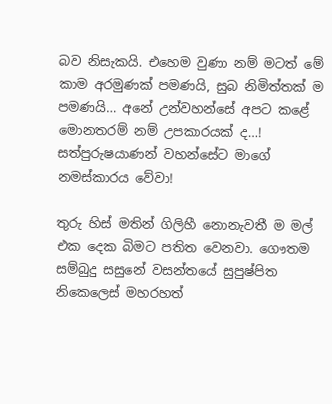බව නිසැකයි. එහෙම වුණා නම් මටත් මේ කාම අරමුණක් පමණයි, සුබ නිමිත්තක් ම පමණයි… අනේ උන්වහන්සේ අපට කළේ මොනතරම් නම් උපකාරයක් ද…! සත්පුරුෂයාණන් වහන්සේට මාගේ නමස්කාරය වේවා!

තුරු හිස් මතින් ගිලිහී නොනැවතී ම මල් එක දෙක බිමට පතිත වෙනවා. ගෞතම සම්බුදු සසුනේ වසන්තයේ සුපුෂ්පිත නිකෙලෙස් මහරහත්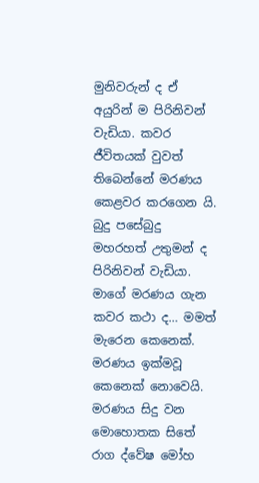මුනිවරුන් ද ඒ අයුරින් ම පිරිනිවන් වැඩියා. කවර ජීවිතයක් වුවත් තිබෙන්නේ මරණය කෙළවර කරගෙන යි. බුදු පසේබුදු මහරහත් උතුමන් ද පිරිනිවන් වැඩියා. මාගේ මරණය ගැන කවර කථා ද… මමත් මැරෙන කෙනෙක්. මරණය ඉක්මවූ කෙනෙක් නොවෙයි. මරණය සිදු වන මොහොතක සිතේ රාග ද්වේෂ මෝහ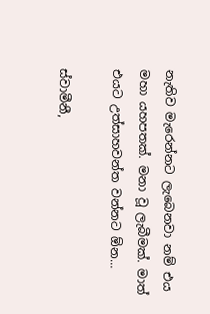නැතිව මැරෙන්නට ලැබෙනවා නම් එය මහා යහපතක්. මනා වූ ලැබීමක්. මාත් එයට උත්සාහවන්ත වන්නට ඕන…

ස්වාමීනී,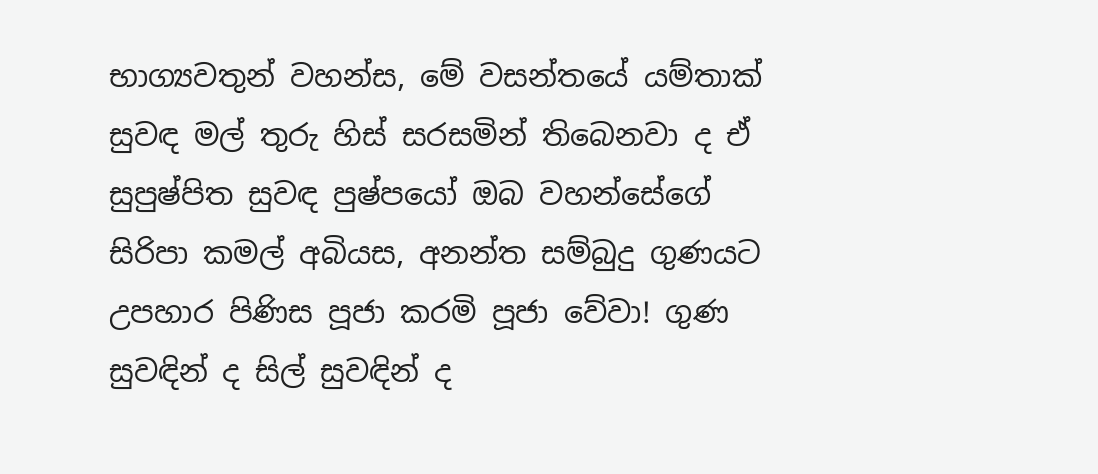භාග්‍යවතුන් වහන්ස, මේ වසන්තයේ යම්තාක් සුවඳ මල් තුරු හිස් සරසමින් තිබෙනවා ද ඒ සුපුෂ්පිත සුවඳ පුෂ්පයෝ ඔබ වහන්සේගේ සිරිපා කමල් අබියස, අනන්ත සම්බුදු ගුණයට උපහාර පිණිස පූජා කරමි පූජා වේවා! ගුණ සුවඳින් ද සිල් සුවඳින් ද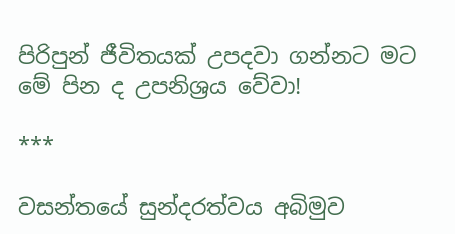පිරිපුන් ජීවිතයක් උපදවා ගන්නට මට මේ පින ද උපනිශ්‍රය වේවා!

***

වසන්තයේ සුන්දරත්වය අබිමුව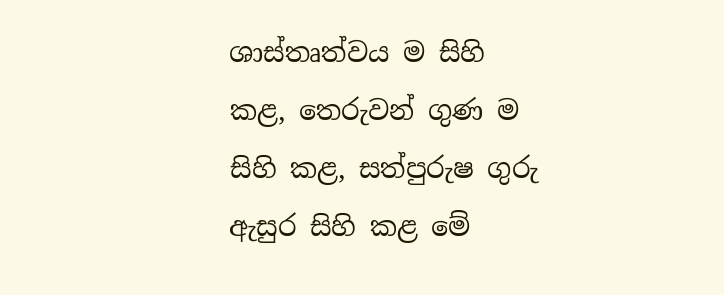ශාස්තෘත්වය ම සිහි කළ, තෙරුවන් ගුණ ම සිහි කළ, සත්පුරුෂ ගුරු ඇසුර සිහි කළ මේ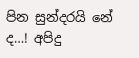පින සුන්දරයි නේ ද…! අපිදු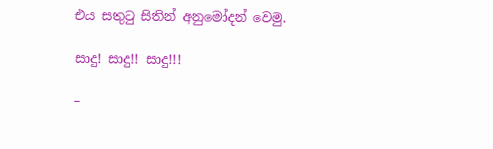එය සතුටු සිතින් අනුමෝදන් වෙමු.

සාදු! සාදු!! සාදු!!!

–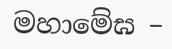මහාමේඝ –